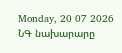Monday, 20 07 2026
ՆԳ նախարարը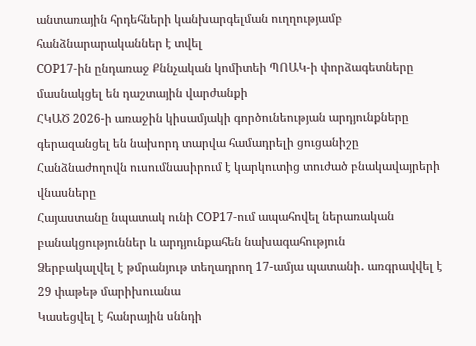անտառային հրդեհների կանխարգելման ուղղությամբ հանձնարարականներ է տվել
COP17-ին ընդառաջ Քննչական կոմիտեի ՊՈԱԿ-ի փորձագետները մասնակցել են դաշտային վարժանքի
ՀԿԱԾ 2026-ի առաջին կիսամյակի գործունեության արդյունքները գերազանցել են նախորդ տարվա համադրելի ցուցանիշը
Հանձնաժողովն ուսումնասիրում է կարկուտից տուժած բնակավայրերի վնասները
Հայաստանը նպատակ ունի COP17-ում ապահովել ներառական բանակցություններ և արդյունքահեն նախագահություն
Ձերբակալվել է թմրանյութ տեղադրող 17-ամյա պատանի․ առգրավվել է 29 փաթեթ մարիխուանա
Կասեցվել է հանրային սննդի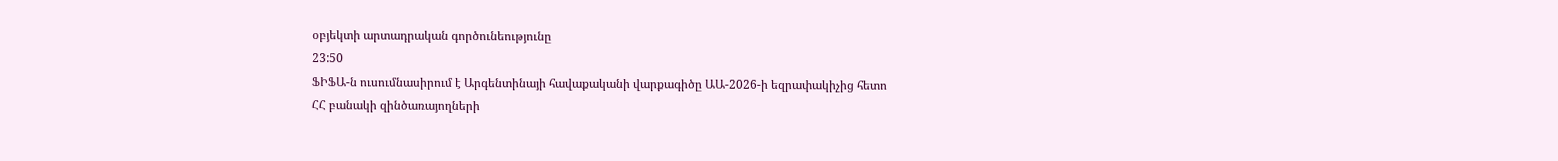օբյեկտի արտադրական գործունեությունը
23:50
ՖԻՖԱ-ն ուսումնասիրում է Արգենտինայի հավաքականի վարքագիծը ԱԱ-2026-ի եզրափակիչից հետո
ՀՀ բանակի զինծառայողների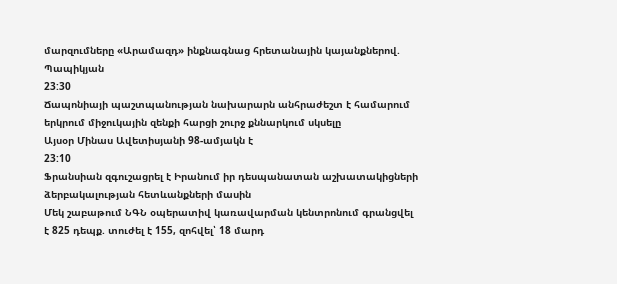մարզումները «Արամազդ» ինքնագնաց հրետանային կայանքներով. Պապիկյան
23:30
Ճապոնիայի պաշտպանության նախարարն անհրաժեշտ է համարում երկրում միջուկային զենքի հարցի շուրջ քննարկում սկսելը
Այսօր Մինաս Ավետիսյանի 98-ամյակն է
23:10
Ֆրանսիան զգուշացրել է Իրանում իր դեսպանատան աշխատակիցների ձերբակալության հետևանքների մասին
Մեկ շաբաթում ՆԳՆ օպերատիվ կառավարման կենտրոնում գրանցվել է 825 դեպք. տուժել է 155, զոհվել՝ 18 մարդ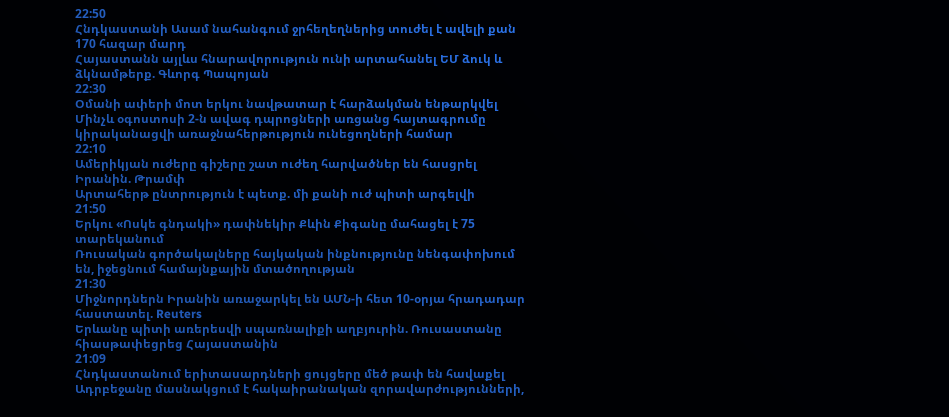22:50
Հնդկաստանի Ասամ նահանգում ջրհեղեղներից տուժել է ավելի քան 170 հազար մարդ
Հայաստանն այլևս հնարավորություն ունի արտահանել ԵՄ ձուկ և ձկնամթերք. Գևորգ Պապոյան
22:30
Օմանի ափերի մոտ երկու նավթատար է հարձակման ենթարկվել
Մինչև օգոստոսի 2-ն ավագ դպրոցների առցանց հայտագրումը կիրականացվի առաջնահերթություն ունեցողների համար
22:10
Ամերիկյան ուժերը գիշերը շատ ուժեղ հարվածներ են հասցրել Իրանին. Թրամփ
Արտահերթ ընտրություն է պետք. մի քանի ուժ պիտի արգելվի
21:50
Երկու «Ոսկե գնդակի» դափնեկիր Քևին Քիգանը մահացել է 75 տարեկանում
Ռուսական գործակալները հայկական ինքնությունը նենգափոխում են, իջեցնում համայնքային մտածողության
21:30
Միջնորդներն Իրանին առաջարկել են ԱՄՆ-ի հետ 10-օրյա հրադադար հաստատել. Reuters
Երևանը պիտի առերեսվի սպառնալիքի աղբյուրին. Ռուսաստանը հիասթափեցրեց Հայաստանին
21:09
Հնդկաստանում երիտասարդների ցույցերը մեծ թափ են հավաքել
Ադրբեջանը մասնակցում է հակաիրանական զորավարժությունների,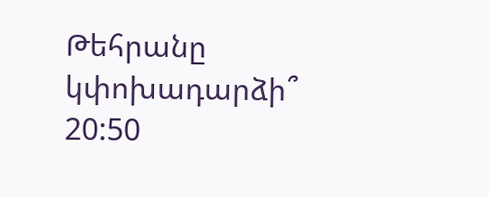Թեհրանը կփոխադարձի՞
20:50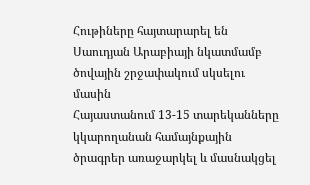Հութիները հայտարարել են Սաուդյան Արաբիայի նկատմամբ ծովային շրջափակում սկսելու մասին
Հայաստանում 13-15 տարեկանները կկարողանան համայնքային ծրագրեր առաջարկել և մասնակցել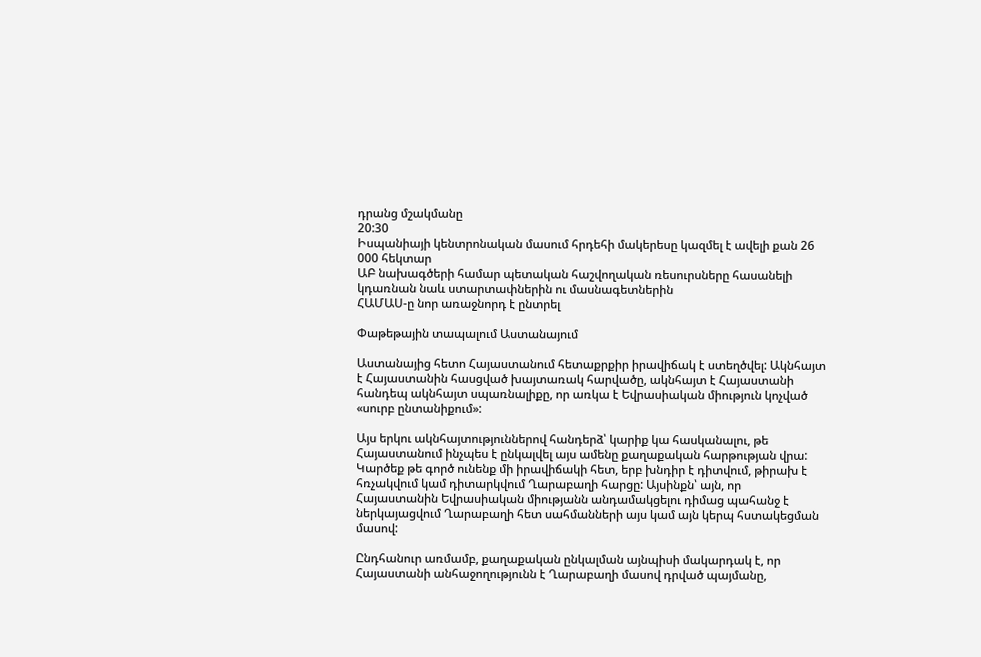դրանց մշակմանը
20:30
Իսպանիայի կենտրոնական մասում հրդեհի մակերեսը կազմել է ավելի քան 26 000 հեկտար
ԱԲ նախագծերի համար պետական հաշվողական ռեսուրսները հասանելի կդառնան նաև ստարտափներին ու մասնագետներին
ՀԱՄԱՍ-ը նոր առաջնորդ է ընտրել

Փաթեթային տապալում Աստանայում

Աստանայից հետո Հայաստանում հետաքրքիր իրավիճակ է ստեղծվել: Ակնհայտ է Հայաստանին հասցված խայտառակ հարվածը, ակնհայտ է Հայաստանի հանդեպ ակնհայտ սպառնալիքը, որ առկա է Եվրասիական միություն կոչված «սուրբ ընտանիքում»:

Այս երկու ակնհայտություններով հանդերձ՝ կարիք կա հասկանալու, թե Հայաստանում ինչպես է ընկալվել այս ամենը քաղաքական հարթության վրա: Կարծեք թե գործ ունենք մի իրավիճակի հետ, երբ խնդիր է դիտվում, թիրախ է հռչակվում կամ դիտարկվում Ղարաբաղի հարցը: Այսինքն՝ այն, որ Հայաստանին Եվրասիական միությանն անդամակցելու դիմաց պահանջ է ներկայացվում Ղարաբաղի հետ սահմանների այս կամ այն կերպ հստակեցման մասով:

Ընդհանուր առմամբ, քաղաքական ընկալման այնպիսի մակարդակ է, որ Հայաստանի անհաջողությունն է Ղարաբաղի մասով դրված պայմանը,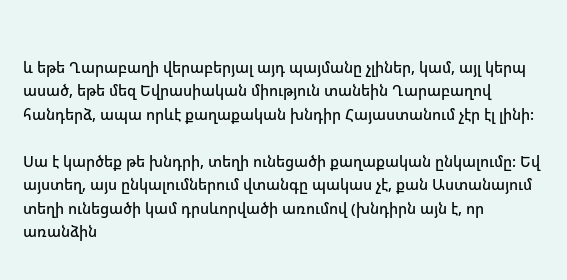և եթե Ղարաբաղի վերաբերյալ այդ պայմանը չլիներ, կամ, այլ կերպ ասած, եթե մեզ Եվրասիական միություն տանեին Ղարաբաղով հանդերձ, ապա որևէ քաղաքական խնդիր Հայաստանում չէր էլ լինի:

Սա է կարծեք թե խնդրի, տեղի ունեցածի քաղաքական ընկալումը: Եվ այստեղ, այս ընկալումներում վտանգը պակաս չէ, քան Աստանայում տեղի ունեցածի կամ դրսևորվածի առումով (խնդիրն այն է, որ առանձին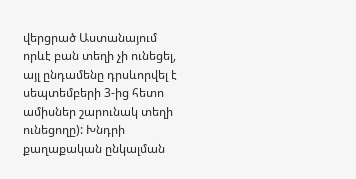վերցրած Աստանայում որևէ բան տեղի չի ունեցել, այլ ընդամենը դրսևորվել է սեպտեմբերի 3-ից հետո ամիսներ շարունակ տեղի ունեցողը): Խնդրի քաղաքական ընկալման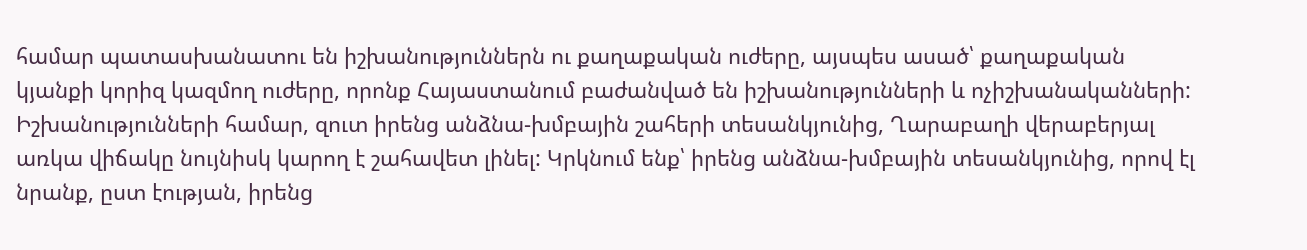համար պատասխանատու են իշխանություններն ու քաղաքական ուժերը, այսպես ասած՝ քաղաքական կյանքի կորիզ կազմող ուժերը, որոնք Հայաստանում բաժանված են իշխանությունների և ոչիշխանականների: Իշխանությունների համար, զուտ իրենց անձնա-խմբային շահերի տեսանկյունից, Ղարաբաղի վերաբերյալ առկա վիճակը նույնիսկ կարող է շահավետ լինել: Կրկնում ենք՝ իրենց անձնա-խմբային տեսանկյունից, որով էլ նրանք, ըստ էության, իրենց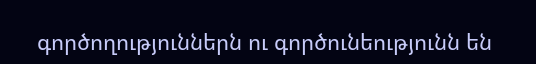գործողություններն ու գործունեությունն են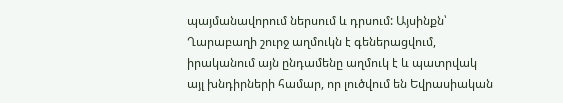պայմանավորում ներսում և դրսում: Այսինքն՝ Ղարաբաղի շուրջ աղմուկն է գեներացվում, իրականում այն ընդամենը աղմուկ է և պատրվակ այլ խնդիրների համար, որ լուծվում են Եվրասիական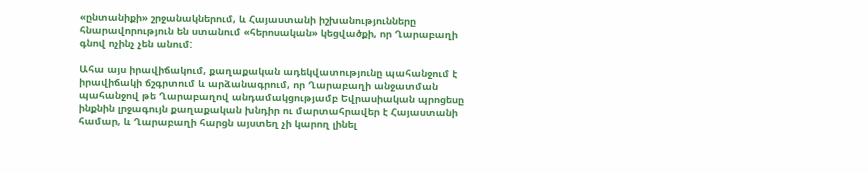«ընտանիքի» շրջանակներում, և Հայաստանի իշխանությունները հնարավորություն են ստանում «հերոսական» կեցվածքի, որ Ղարաբաղի գնով ոչինչ չեն անում:

Ահա այս իրավիճակում, քաղաքական ադեկվատությունը պահանջում է իրավիճակի ճշգրտում և արձանագրում, որ Ղարաբաղի անջատման պահանջով թե Ղարաբաղով անդամակցությամբ Եվրասիական պրոցեսը ինքնին լրջագույն քաղաքական խնդիր ու մարտահրավեր է Հայաստանի համար, և Ղարաբաղի հարցն այստեղ չի կարող լինել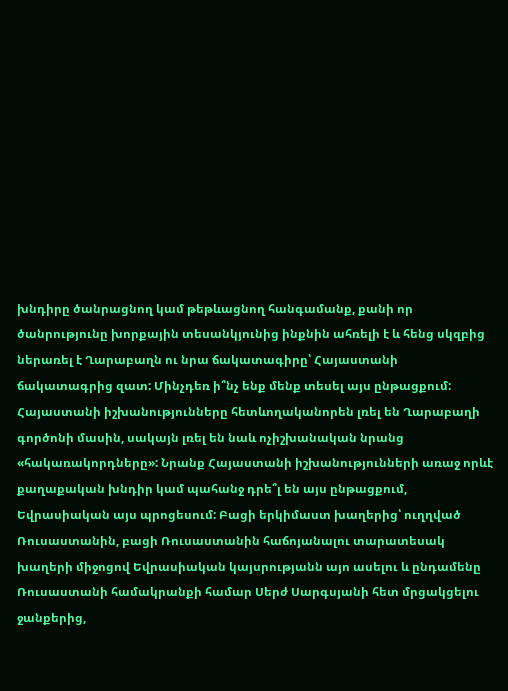խնդիրը ծանրացնող կամ թեթևացնող հանգամանք, քանի որ ծանրությունը խորքային տեսանկյունից ինքնին ահռելի է և հենց սկզբից ներառել է Ղարաբաղն ու նրա ճակատագիրը՝ Հայաստանի ճակատագրից զատ: Մինչդեռ ի՞նչ ենք մենք տեսել այս ընթացքում: Հայաստանի իշխանությունները հետևողականորեն լռել են Ղարաբաղի գործոնի մասին, սակայն լռել են նաև ոչիշխանական նրանց «հակառակորդները»: Նրանք Հայաստանի իշխանությունների առաջ որևէ քաղաքական խնդիր կամ պահանջ դրե՞լ են այս ընթացքում, Եվրասիական այս պրոցեսում: Բացի երկիմաստ խաղերից՝ ուղղված Ռուսաստանին, բացի Ռուսաստանին հաճոյանալու տարատեսակ խաղերի միջոցով Եվրասիական կայսրությանն այո ասելու և ընդամենը Ռուսաստանի համակրանքի համար Սերժ Սարգսյանի հետ մրցակցելու ջանքերից,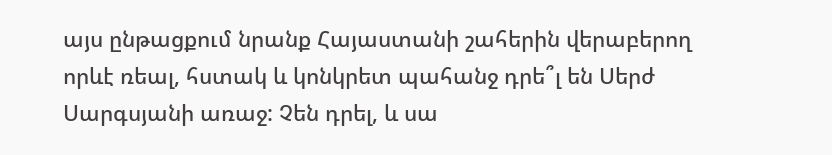այս ընթացքում նրանք Հայաստանի շահերին վերաբերող որևէ ռեալ, հստակ և կոնկրետ պահանջ դրե՞լ են Սերժ Սարգսյանի առաջ: Չեն դրել, և սա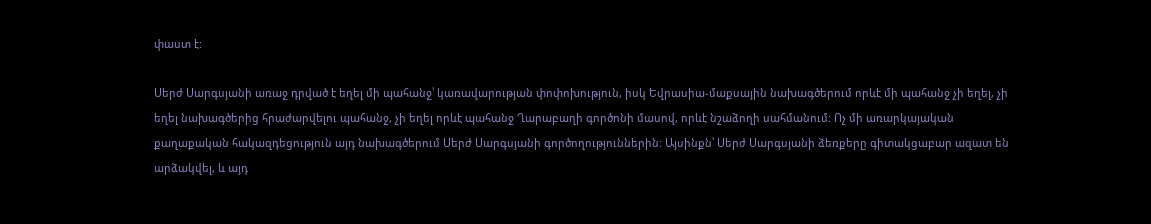փաստ է:

Սերժ Սարգսյանի առաջ դրված է եղել մի պահանջ՝ կառավարության փոփոխություն, իսկ Եվրասիա-մաքսային նախագծերում որևէ մի պահանջ չի եղել, չի եղել նախագծերից հրաժարվելու պահանջ, չի եղել որևէ պահանջ Ղարաբաղի գործոնի մասով, որևէ նշաձողի սահմանում: Ոչ մի առարկայական քաղաքական հակազդեցություն այդ նախագծերում Սերժ Սարգսյանի գործողություններին: Այսինքն՝ Սերժ Սարգսյանի ձեռքերը գիտակցաբար ազատ են արձակվել, և այդ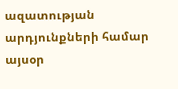ազատության արդյունքների համար այսօր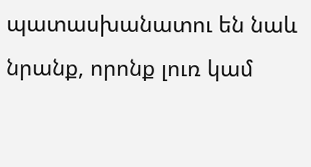պատասխանատու են նաև նրանք, որոնք լուռ կամ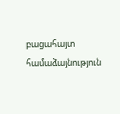բացահայտ համաձայնություն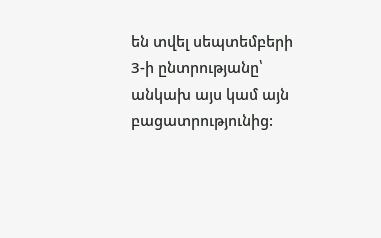են տվել սեպտեմբերի 3-ի ընտրությանը՝ անկախ այս կամ այն բացատրությունից: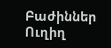Բաժիններ
Ուղիղ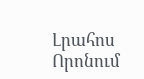Լրահոս
Որոնում